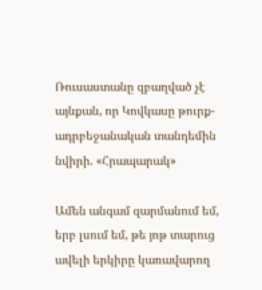Ռուսաստանը զբաղված չէ այնքան, որ Կովկասը թուրք-ադրբեջանական տանդեմին նվիրի. «Հրապարակ»

Ամեն անգամ զարմանում եմ, երբ լսում եմ, թե յոթ տարուց ավելի երկիրը կառավարող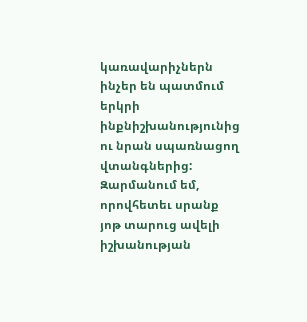կառավարիչներն ինչեր են պատմում երկրի ինքնիշխանությունից ու նրան սպառնացող վտանգներից: Զարմանում եմ, որովհետեւ սրանք յոթ տարուց ավելի իշխանության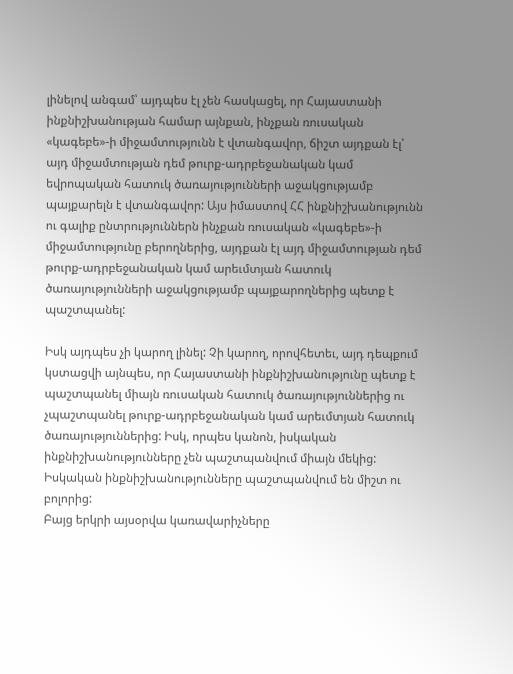լինելով անգամ՝ այդպես էլ չեն հասկացել, որ Հայաստանի ինքնիշխանության համար այնքան, ինչքան ռուսական «կագեբե»-ի միջամտությունն է վտանգավոր, ճիշտ այդքան էլ՝ այդ միջամտության դեմ թուրք-ադրբեջանական կամ եվրոպական հատուկ ծառայությունների աջակցությամբ պայքարելն է վտանգավոր: Այս իմաստով ՀՀ ինքնիշխանությունն ու գալիք ընտրություններն ինչքան ռուսական «կագեբե»-ի միջամտությունը բերողներից, այդքան էլ այդ միջամտության դեմ թուրք-ադրբեջանական կամ արեւմտյան հատուկ ծառայությունների աջակցությամբ պայքարողներից պետք է պաշտպանել:

Իսկ այդպես չի կարող լինել: Չի կարող, որովհետեւ, այդ դեպքում կստացվի այնպես, որ Հայաստանի ինքնիշխանությունը պետք է պաշտպանել միայն ռուսական հատուկ ծառայություններից ու չպաշտպանել թուրք-ադրբեջանական կամ արեւմտյան հատուկ ծառայություններից: Իսկ, որպես կանոն, իսկական ինքնիշխանությունները չեն պաշտպանվում միայն մեկից: Իսկական ինքնիշխանությունները պաշտպանվում են միշտ ու բոլորից:
Բայց երկրի այսօրվա կառավարիչները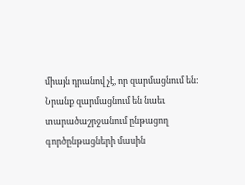միայն դրանով չէ, որ զարմացնում են: Նրանք զարմացնում են նաեւ տարածաշրջանում ընթացող գործընթացների մասին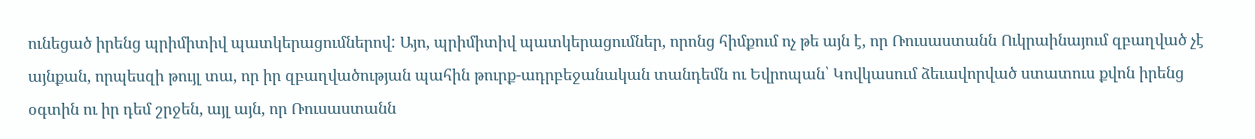ունեցած իրենց պրիմիտիվ պատկերացումներով: Այո, պրիմիտիվ պատկերացումներ, որոնց հիմքում ոչ թե այն է, որ Ռուսաստանն Ուկրաինայում զբաղված չէ այնքան, որպեսզի թույլ տա, որ իր զբաղվածության պահին թուրք-ադրբեջանական տանդեմն ու Եվրոպան՝ Կովկասում ձեւավորված ստատուս քվոն իրենց օգտին ու իր դեմ շրջեն, այլ այն, որ Ռուսաստանն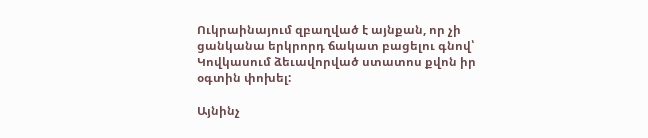Ուկրաինայում զբաղված է այնքան, որ չի ցանկանա երկրորդ ճակատ բացելու գնով՝ Կովկասում ձեւավորված ստատոս քվոն իր օգտին փոխել:

Այնինչ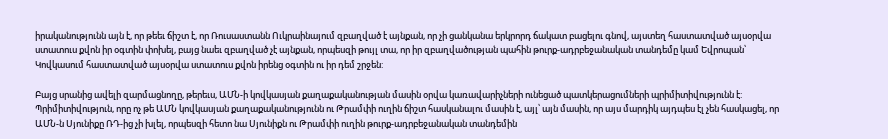իրականությունն այն է, որ թեեւ ճիշտ է, որ Ռուսաստանն Ուկրաինայում զբաղված է այնքան, որ չի ցանկանա երկրորդ ճակատ բացելու գնով, այստեղ հաստատված այսօրվա ստատուս քվոն իր օգտին փոխել, բայց նաեւ զբաղված չէ այնքան, որպեսզի թույլ տա, որ իր զբաղվածության պահին թուրք-ադրբեջանական տանդեմը կամ Եվրոպան՝ Կովկասում հաստատված այսօրվա ստատուս քվոն իրենց օգտին ու իր դեմ շրջեն:

Բայց սրանից ավելի զարմացնողը, թերեւս, ԱՄՆ-ի կովկասյան քաղաքականության մասին օրվա կառավարիչների ունեցած պատկերացումների պրիմիտիվությունն է: Պրիմիտիվություն, որը ոչ թե ԱՄՆ կովկասյան քաղաքականությունն ու Թրամփի ուղին ճիշտ հասկանալու մասին է, այլ՝ այն մասին, որ այս մարդիկ այդպես էլ չեն հասկացել, որ ԱՄՆ-ն Սյունիքը ՌԴ-ից չի խլել, որպեսզի հետո նա Սյունիքն ու Թրամփի ուղին թուրք-ադրբեջանական տանդեմին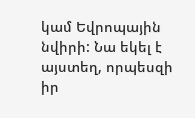կամ Եվրոպային նվիրի: Նա եկել է այստեղ, որպեսզի իր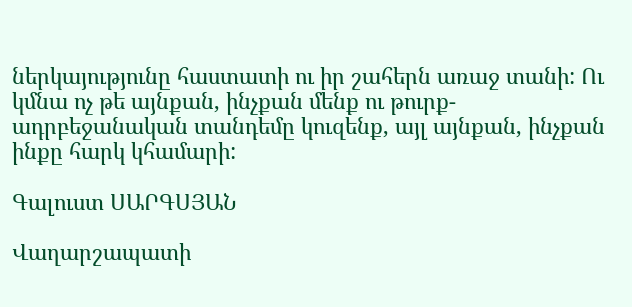ներկայությունը հաստատի ու իր շահերն առաջ տանի: Ու կմնա ոչ թե այնքան, ինչքան մենք ու թուրք-ադրբեջանական տանդեմը կուզենք, այլ այնքան, ինչքան ինքը հարկ կհամարի:

Գալուստ ՍԱՐԳՍՅԱՆ

Վաղարշապատի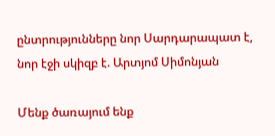ընտրությունները նոր Սարդարապատ է, նոր էջի սկիզբ է. Արտյոմ Սիմոնյան

Մենք ծառայում ենք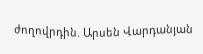ժողովրդին. Արսեն Վարդանյան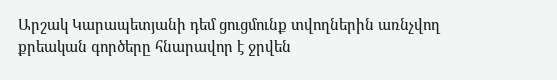Արշակ Կարապետյանի դեմ ցուցմունք տվողներին առնչվող քրեական գործերը հնարավոր է ջրվեն